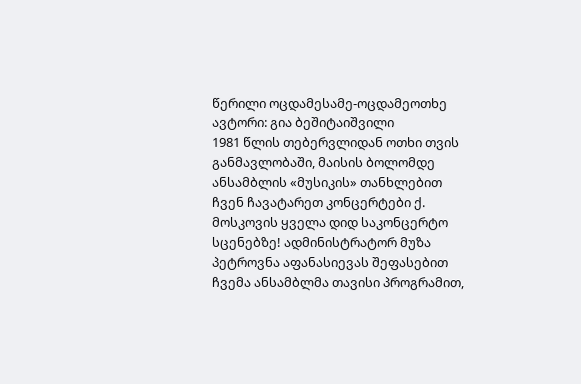წერილი ოცდამესამე-ოცდამეოთხე
ავტორი: გია ბეშიტაიშვილი
1981 წლის თებერვლიდან ოთხი თვის განმავლობაში, მაისის ბოლომდე ანსამბლის «მუსიკის» თანხლებით ჩვენ ჩავატარეთ კონცერტები ქ. მოსკოვის ყველა დიდ საკონცერტო სცენებზე! ადმინისტრატორ მუზა პეტროვნა აფანასიევას შეფასებით ჩვემა ანსამბლმა თავისი პროგრამით,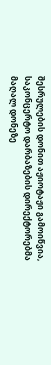შესრულების დონით აჟიოტაჟი გამოიწვია, საკონცერტო დარბაზების დირექტორებმა მაღალ დონეზე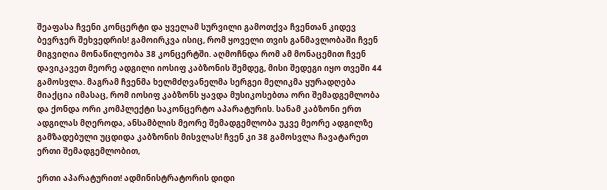შეაფასა ჩვენი კონცერტი და ყველამ სურვილი გამოთქვა ჩვენთან კიდევ ბევრჯერ შეხვედრის! გამოირკვა ისიც, რომ ყოველი თვის განმავლობაში ჩვენ მიგვიღია მონაწილეობა 38 კონცერტში. აღმოჩნდა რომ ამ მონაცემით ჩვენ დავიკავეთ მეორე ადგილი იოსიფ კაბზონის შემდეგ, მისი შედეგი იყო თვეში 44 გამოსვლა. მაგრამ ჩვენმა ხელმძღვანელმა სერგეი მელიკმა ყურადღება მიაქცია იმასაც, რომ იოსიფ კაბზონს ყავდა მუსიკოსებთა ორი შემადგემლობა და ქონდა ორი კომპლექტი საკონცერტო აპარატურის. სანამ კაბზონი ერთ ადგილას მღეროდა, ანსამბლის მეორე შემადგემლობა უკვე მეორე ადგილზე გამზადებული უცდიდა კაბზონის მისვლას! ჩვენ კი 38 გამოსვლა ჩავატარეთ ერთი შემადგემლობით,

ერთი აპარატურით! ადმინისტრატორის დიდი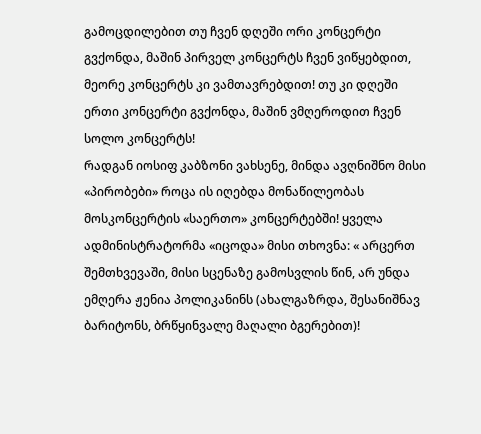გამოცდილებით თუ ჩვენ დღეში ორი კონცერტი გვქონდა, მაშინ პირველ კონცერტს ჩვენ ვიწყებდით, მეორე კონცერტს კი ვამთავრებდით! თუ კი დღეში ერთი კონცერტი გვქონდა, მაშინ ვმღეროდით ჩვენ სოლო კონცერტს!
რადგან იოსიფ კაბზონი ვახსენე, მინდა ავღნიშნო მისი «პირობები» როცა ის იღებდა მონაწილეობას მოსკონცერტის «საერთო» კონცერტებში! ყველა ადმინისტრატორმა «იცოდა» მისი თხოვნა: « არცერთ შემთხვევაში, მისი სცენაზე გამოსვლის წინ, არ უნდა ემღერა ჟენია პოლიკანინს (ახალგაზრდა, შესანიშნავ ბარიტონს, ბრწყინვალე მაღალი ბგერებით)!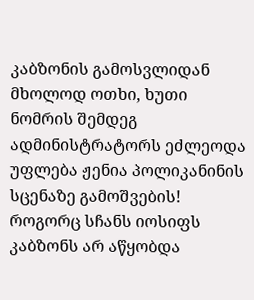კაბზონის გამოსვლიდან მხოლოდ ოთხი, ხუთი ნომრის შემდეგ ადმინისტრატორს ეძლეოდა უფლება ჟენია პოლიკანინის სცენაზე გამოშვების! როგორც სჩანს იოსიფს კაბზონს არ აწყობდა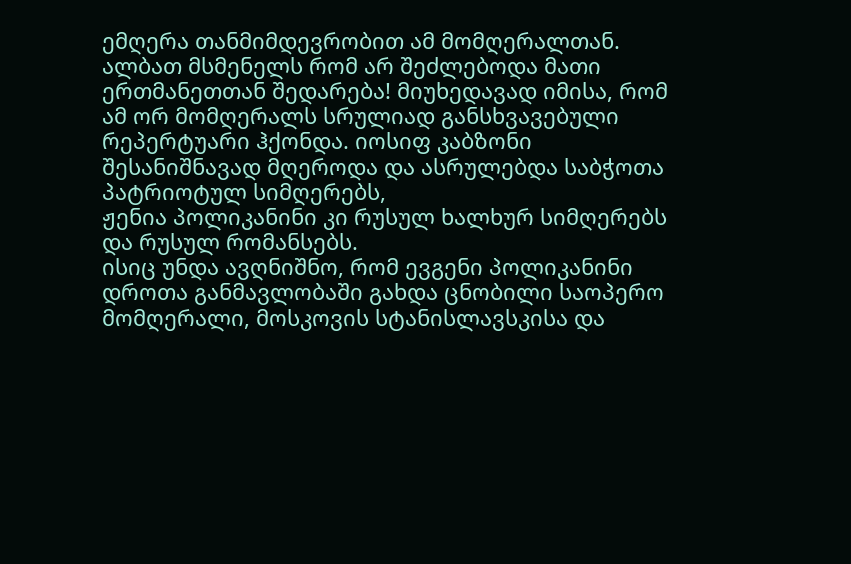ემღერა თანმიმდევრობით ამ მომღერალთან. ალბათ მსმენელს რომ არ შეძლებოდა მათი ერთმანეთთან შედარება! მიუხედავად იმისა, რომ ამ ორ მომღერალს სრულიად განსხვავებული რეპერტუარი ჰქონდა. იოსიფ კაბზონი შესანიშნავად მღეროდა და ასრულებდა საბჭოთა პატრიოტულ სიმღერებს,
ჟენია პოლიკანინი კი რუსულ ხალხურ სიმღერებს და რუსულ რომანსებს.
ისიც უნდა ავღნიშნო, რომ ევგენი პოლიკანინი დროთა განმავლობაში გახდა ცნობილი საოპერო მომღერალი, მოსკოვის სტანისლავსკისა და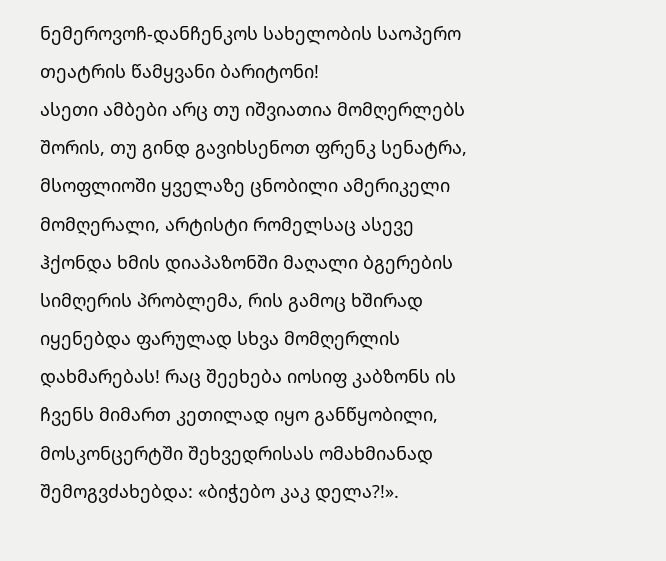ნემეროვოჩ-დანჩენკოს სახელობის საოპერო თეატრის წამყვანი ბარიტონი!
ასეთი ამბები არც თუ იშვიათია მომღერლებს შორის, თუ გინდ გავიხსენოთ ფრენკ სენატრა, მსოფლიოში ყველაზე ცნობილი ამერიკელი მომღერალი, არტისტი რომელსაც ასევე ჰქონდა ხმის დიაპაზონში მაღალი ბგერების სიმღერის პრობლემა, რის გამოც ხშირად იყენებდა ფარულად სხვა მომღერლის დახმარებას! რაც შეეხება იოსიფ კაბზონს ის ჩვენს მიმართ კეთილად იყო განწყობილი, მოსკონცერტში შეხვედრისას ომახმიანად შემოგვძახებდა: «ბიჭებო კაკ დელა?!».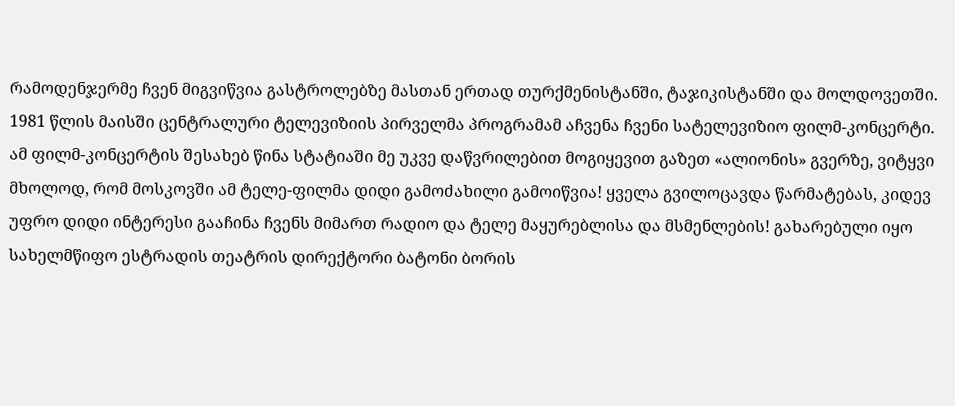რამოდენჯერმე ჩვენ მიგვიწვია გასტროლებზე მასთან ერთად თურქმენისტანში, ტაჯიკისტანში და მოლდოვეთში.
1981 წლის მაისში ცენტრალური ტელევიზიის პირველმა პროგრამამ აჩვენა ჩვენი სატელევიზიო ფილმ-კონცერტი. ამ ფილმ-კონცერტის შესახებ წინა სტატიაში მე უკვე დაწვრილებით მოგიყევით გაზეთ «ალიონის» გვერზე, ვიტყვი მხოლოდ, რომ მოსკოვში ამ ტელე-ფილმა დიდი გამოძახილი გამოიწვია! ყველა გვილოცავდა წარმატებას, კიდევ უფრო დიდი ინტერესი გააჩინა ჩვენს მიმართ რადიო და ტელე მაყურებლისა და მსმენლების! გახარებული იყო სახელმწიფო ესტრადის თეატრის დირექტორი ბატონი ბორის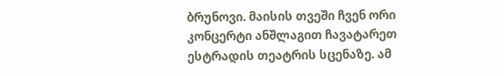ბრუნოვი. მაისის თვეში ჩვენ ორი კონცერტი ანშლაგით ჩავატარეთ ესტრადის თეატრის სცენაზე. ამ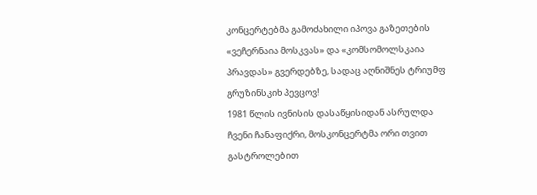კონცერტებმა გამოძახილი იპოვა გაზეთების «ვეჩერნაია მოსკვას» და «კომსომოლსკაია პრავდას» გვერდებზე, სადაც აღნიშნეს ტრიუმფ გრუზინსკიხ პევცოვ!
1981 წლის ივნისის დასაწყისიდან ასრულდა ჩვენი ჩანაფიქრი, მოსკონცერტმა ორი თვით გასტროლებით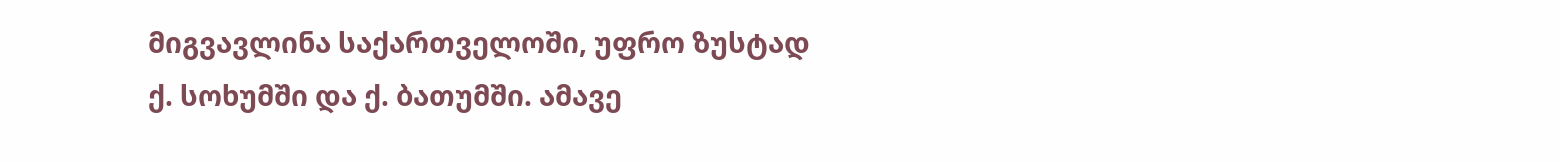მიგვავლინა საქართველოში, უფრო ზუსტად
ქ. სოხუმში და ქ. ბათუმში. ამავე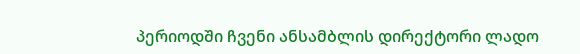პერიოდში ჩვენი ანსამბლის დირექტორი ლადო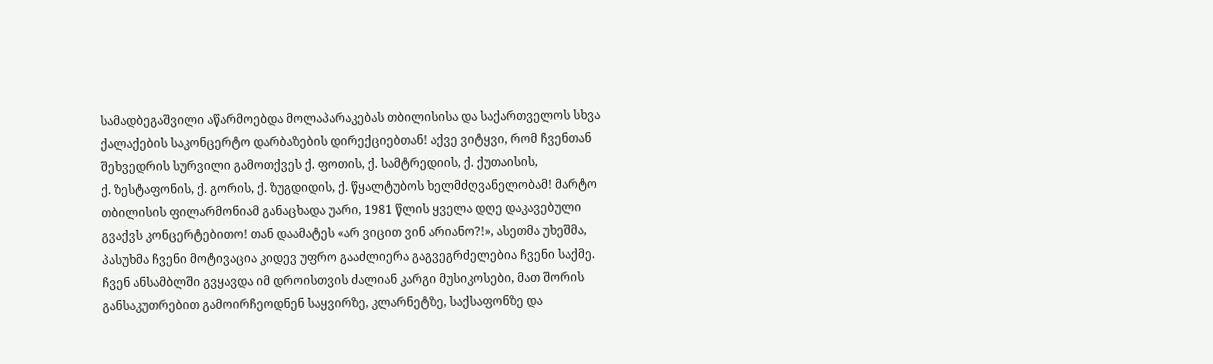სამადბეგაშვილი აწარმოებდა მოლაპარაკებას თბილისისა და საქართველოს სხვა ქალაქების საკონცერტო დარბაზების დირექციებთან! აქვე ვიტყვი, რომ ჩვენთან შეხვედრის სურვილი გამოთქვეს ქ. ფოთის, ქ. სამტრედიის, ქ. ქუთაისის,
ქ. ზესტაფონის, ქ. გორის, ქ. ზუგდიდის, ქ. წყალტუბოს ხელმძღვანელობამ! მარტო თბილისის ფილარმონიამ განაცხადა უარი, 1981 წლის ყველა დღე დაკავებული გვაქვს კონცერტებითო! თან დაამატეს «არ ვიცით ვინ არიანო?!», ასეთმა უხეშმა, პასუხმა ჩვენი მოტივაცია კიდევ უფრო გააძლიერა გაგვეგრძელებია ჩვენი საქმე.
ჩვენ ანსამბლში გვყავდა იმ დროისთვის ძალიან კარგი მუსიკოსები, მათ შორის განსაკუთრებით გამოირჩეოდნენ საყვირზე, კლარნეტზე, საქსაფონზე და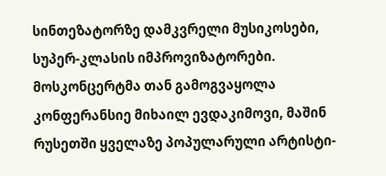სინთეზატორზე დამკვრელი მუსიკოსები, სუპერ-კლასის იმპროვიზატორები. მოსკონცერტმა თან გამოგვაყოლა კონფერანსიე მიხაილ ევდაკიმოვი, მაშინ რუსეთში ყველაზე პოპულარული არტისტი-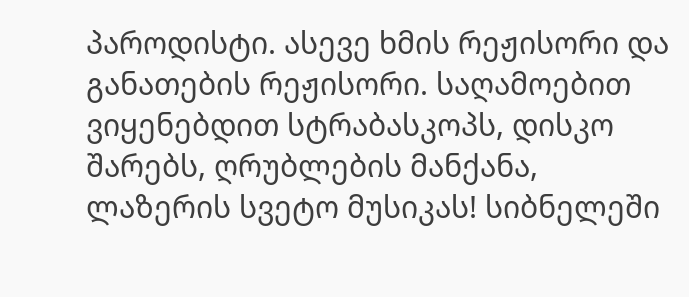პაროდისტი. ასევე ხმის რეჟისორი და განათების რეჟისორი. საღამოებით ვიყენებდით სტრაბასკოპს, დისკო შარებს, ღრუბლების მანქანა, ლაზერის სვეტო მუსიკას! სიბნელეში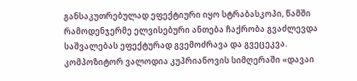განსაკუთრებულად ეფექტიური იყო სტრაბასკოპი, წამში რამოდენჯერმე ელვისებური ანთება ჩაქრობა გვაძლევდა საშვალებას ეფექტურად გვემოძრავა და გვეცეკვა. კომპოზიტორ ვალოდია კუპრიანოვის სიმღერაში «დავაი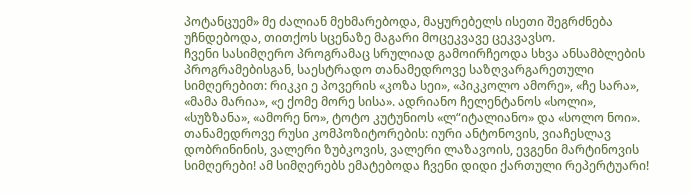პოტანცუემ» მე ძალიან მეხმარებოდა, მაყურებელს ისეთი შეგრძნება უჩნდებოდა, თითქოს სცენაზე მაგარი მოცეკვავე ცეკვავსო.
ჩვენი სასიმღერო პროგრამაც სრულიად გამოირჩეოდა სხვა ანსამბლების პროგრამებისგან, საესტრადო თანამედროვე საზღვარგარეთული სიმღერებით: რიკკი ე პოვერის «კოზა სეი», «პიკკოლო ამორე», «ჩე სარა», «მამა მარია», «ე ქომე მორე სისა». ადრიანო ჩელენტანოს «სოლი», «სუზზანა», «ამორე ნო», ტოტო კუტუნიოს «ლ“იტალიანო» და «სოლო ნოი». თანამედროვე რუსი კომპოზიტორების: იური ანტონოვის, ვიაჩესლავ დობრინინის, ვალერი ზუბკოვის, ვალერი ლაზავოის, ევგენი მარტინოვის სიმღერები! ამ სიმღერებს ემატებოდა ჩვენი დიდი ქართული რეპერტუარი!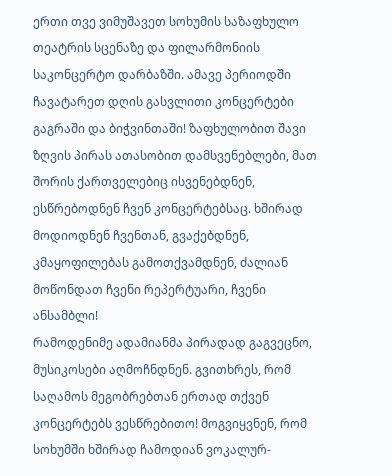ერთი თვე ვიმუშავეთ სოხუმის საზაფხულო თეატრის სცენაზე და ფილარმონიის საკონცერტო დარბაზში. ამავე პერიოდში ჩავატარეთ დღის გასვლითი კონცერტები გაგრაში და ბიჭვინთაში! ზაფხულობით შავი ზღვის პირას ათასობით დამსვენებლები, მათ შორის ქართველებიც ისვენებდნენ, ესწრებოდნენ ჩვენ კონცერტებსაც. ხშირად მოდიოდნენ ჩვენთან, გვაქებდნენ, კმაყოფილებას გამოთქვამდნენ, ძალიან მოწონდათ ჩვენი რეპერტუარი, ჩვენი ანსამბლი!
რამოდენიმე ადამიანმა პირადად გაგვეცნო, მუსიკოსები აღმოჩნდნენ. გვითხრეს, რომ საღამოს მეგობრებთან ერთად თქვენ კონცერტებს ვესწრებითო! მოგვიყვნენ, რომ სოხუმში ხშირად ჩამოდიან ვოკალურ-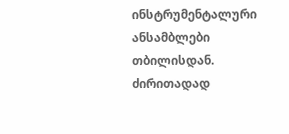ინსტრუმენტალური ანსამბლები თბილისდან. ძირითადად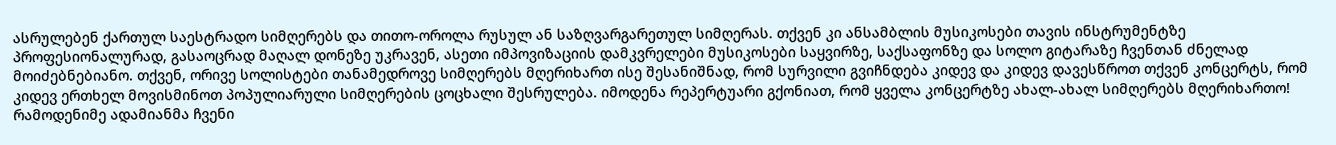ასრულებენ ქართულ საესტრადო სიმღერებს და თითო-ოროლა რუსულ ან საზღვარგარეთულ სიმღერას. თქვენ კი ანსამბლის მუსიკოსები თავის ინსტრუმენტზე პროფესიონალურად, გასაოცრად მაღალ დონეზე უკრავენ, ასეთი იმპოვიზაციის დამკვრელები მუსიკოსები საყვირზე, საქსაფონზე და სოლო გიტარაზე ჩვენთან ძნელად მოიძებნებიანო. თქვენ, ორივე სოლისტები თანამედროვე სიმღერებს მღერიხართ ისე შესანიშნად, რომ სურვილი გვიჩნდება კიდევ და კიდევ დავესწროთ თქვენ კონცერტს, რომ კიდევ ერთხელ მოვისმინოთ პოპულიარული სიმღერების ცოცხალი შესრულება. იმოდენა რეპერტუარი გქონიათ, რომ ყველა კონცერტზე ახალ-ახალ სიმღერებს მღერიხართო!
რამოდენიმე ადამიანმა ჩვენი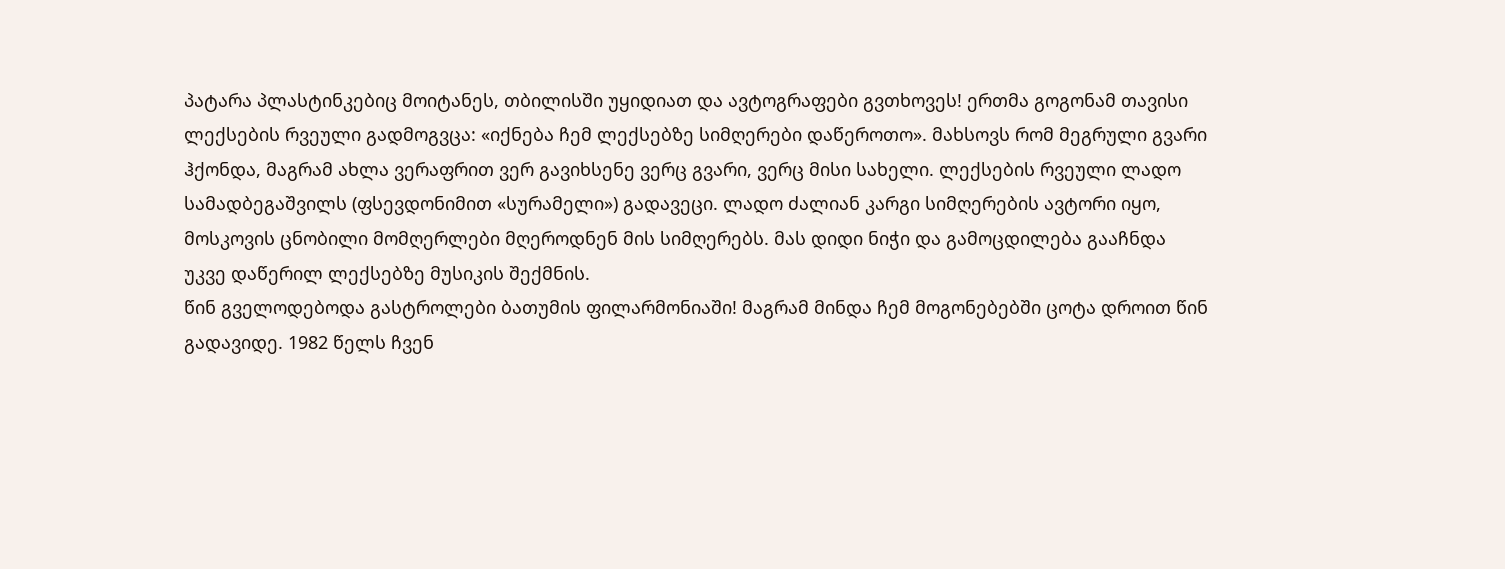პატარა პლასტინკებიც მოიტანეს, თბილისში უყიდიათ და ავტოგრაფები გვთხოვეს! ერთმა გოგონამ თავისი ლექსების რვეული გადმოგვცა: «იქნება ჩემ ლექსებზე სიმღერები დაწეროთო». მახსოვს რომ მეგრული გვარი ჰქონდა, მაგრამ ახლა ვერაფრით ვერ გავიხსენე ვერც გვარი, ვერც მისი სახელი. ლექსების რვეული ლადო სამადბეგაშვილს (ფსევდონიმით «სურამელი») გადავეცი. ლადო ძალიან კარგი სიმღერების ავტორი იყო, მოსკოვის ცნობილი მომღერლები მღეროდნენ მის სიმღერებს. მას დიდი ნიჭი და გამოცდილება გააჩნდა უკვე დაწერილ ლექსებზე მუსიკის შექმნის.
წინ გველოდებოდა გასტროლები ბათუმის ფილარმონიაში! მაგრამ მინდა ჩემ მოგონებებში ცოტა დროით წინ გადავიდე. 1982 წელს ჩვენ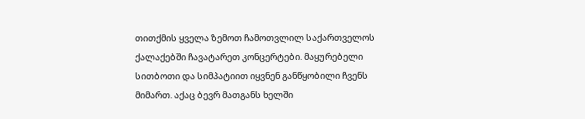თითქმის ყველა ზემოთ ჩამოთვლილ საქართველოს ქალაქებში ჩავატარეთ კონცერტები. მაყურებელი სითბოთი და სიმპატიით იყვნენ განწყობილი ჩვენს მიმართ. აქაც ბევრ მათგანს ხელში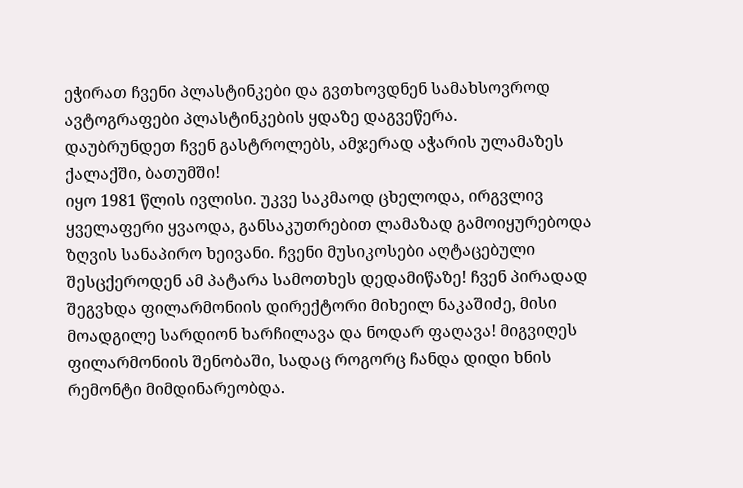ეჭირათ ჩვენი პლასტინკები და გვთხოვდნენ სამახსოვროდ ავტოგრაფები პლასტინკების ყდაზე დაგვეწერა.
დაუბრუნდეთ ჩვენ გასტროლებს, ამჯერად აჭარის ულამაზეს ქალაქში, ბათუმში!
იყო 1981 წლის ივლისი. უკვე საკმაოდ ცხელოდა, ირგვლივ ყველაფერი ყვაოდა, განსაკუთრებით ლამაზად გამოიყურებოდა ზღვის სანაპირო ხეივანი. ჩვენი მუსიკოსები აღტაცებული შესცქეროდენ ამ პატარა სამოთხეს დედამიწაზე! ჩვენ პირადად შეგვხდა ფილარმონიის დირექტორი მიხეილ ნაკაშიძე, მისი მოადგილე სარდიონ ხარჩილავა და ნოდარ ფაღავა! მიგვიღეს ფილარმონიის შენობაში, სადაც როგორც ჩანდა დიდი ხნის რემონტი მიმდინარეობდა.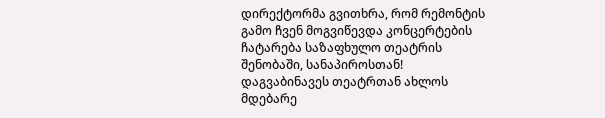დირექტორმა გვითხრა, რომ რემონტის გამო ჩვენ მოგვიწევდა კონცერტების ჩატარება საზაფხულო თეატრის შენობაში, სანაპიროსთან!
დაგვაბინავეს თეატრთან ახლოს მდებარე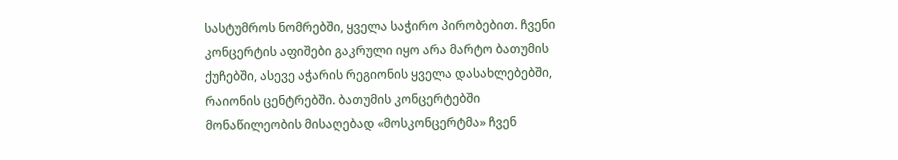სასტუმროს ნომრებში, ყველა საჭირო პირობებით. ჩვენი კონცერტის აფიშები გაკრული იყო არა მარტო ბათუმის ქუჩებში, ასევე აჭარის რეგიონის ყველა დასახლებებში, რაიონის ცენტრებში. ბათუმის კონცერტებში მონაწილეობის მისაღებად «მოსკონცერტმა» ჩვენ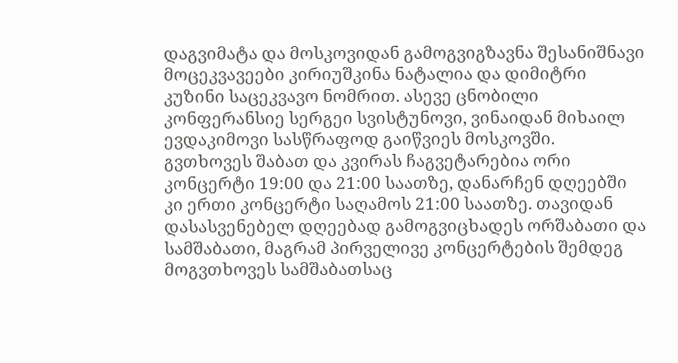დაგვიმატა და მოსკოვიდან გამოგვიგზავნა შესანიშნავი მოცეკვავეები კირიუშკინა ნატალია და დიმიტრი კუზინი საცეკვავო ნომრით. ასევე ცნობილი კონფერანსიე სერგეი სვისტუნოვი, ვინაიდან მიხაილ ევდაკიმოვი სასწრაფოდ გაიწვიეს მოსკოვში. გვთხოვეს შაბათ და კვირას ჩაგვეტარებია ორი კონცერტი 19:00 და 21:00 საათზე, დანარჩენ დღეებში კი ერთი კონცერტი საღამოს 21:00 საათზე. თავიდან დასასვენებელ დღეებად გამოგვიცხადეს ორშაბათი და სამშაბათი, მაგრამ პირველივე კონცერტების შემდეგ მოგვთხოვეს სამშაბათსაც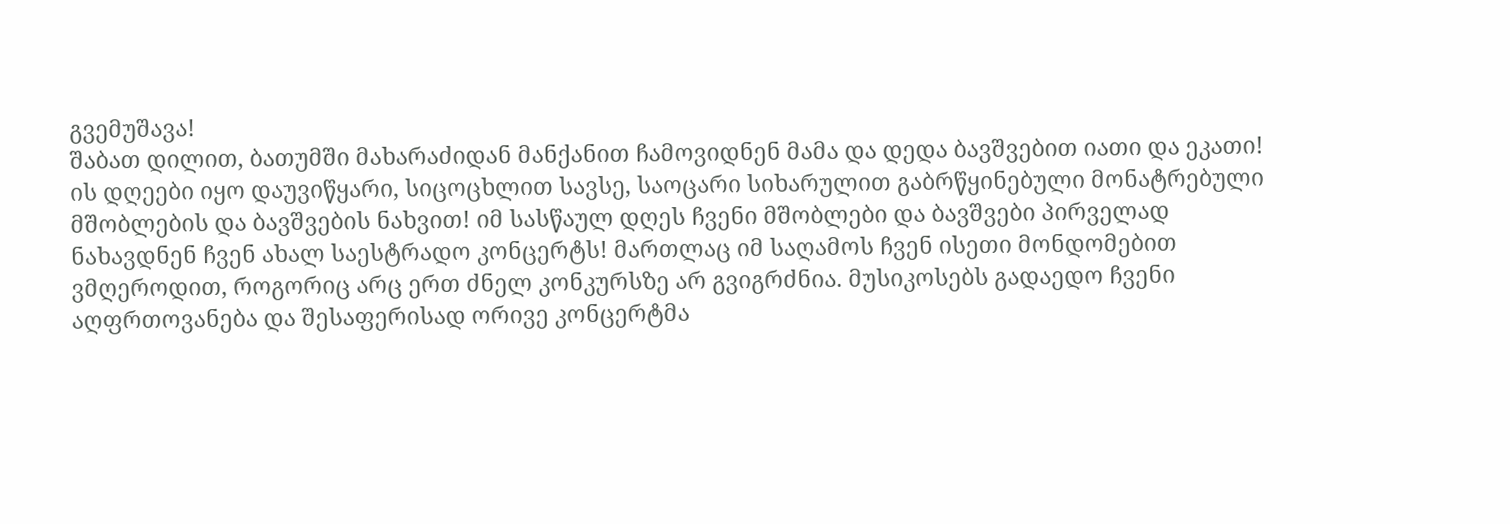გვემუშავა!
შაბათ დილით, ბათუმში მახარაძიდან მანქანით ჩამოვიდნენ მამა და დედა ბავშვებით იათი და ეკათი! ის დღეები იყო დაუვიწყარი, სიცოცხლით სავსე, საოცარი სიხარულით გაბრწყინებული მონატრებული მშობლების და ბავშვების ნახვით! იმ სასწაულ დღეს ჩვენი მშობლები და ბავშვები პირველად ნახავდნენ ჩვენ ახალ საესტრადო კონცერტს! მართლაც იმ საღამოს ჩვენ ისეთი მონდომებით ვმღეროდით, როგორიც არც ერთ ძნელ კონკურსზე არ გვიგრძნია. მუსიკოსებს გადაედო ჩვენი აღფრთოვანება და შესაფერისად ორივე კონცერტმა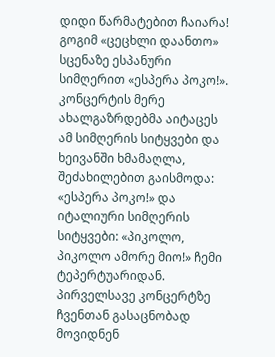დიდი წარმატებით ჩაიარა! გოგიმ «ცეცხლი დაანთო» სცენაზე ესპანური სიმღერით «ესპერა პოკო!». კონცერტის მერე ახალგაზრდებმა აიტაცეს ამ სიმღერის სიტყვები და ხეივანში ხმამაღლა, შეძახილებით გაისმოდა: «ესპერა პოკო!» და იტალიური სიმღერის სიტყვები: «პიკოლო, პიკოლო ამორე მიო!» ჩემი ტეპერტუარიდან.
პირველსავე კონცერტზე ჩვენთან გასაცნობად მოვიდნენ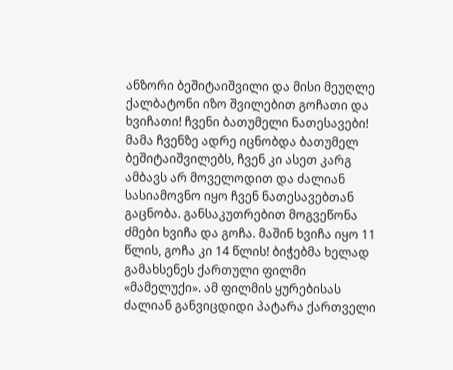ანზორი ბეშიტაიშვილი და მისი მეუღლე ქალბატონი იზო შვილებით გოჩათი და ხვიჩათი! ჩვენი ბათუმელი ნათესავები! მამა ჩვენზე ადრე იცნობდა ბათუმელ ბეშიტაიშვილებს, ჩვენ კი ასეთ კარგ ამბავს არ მოველოდით და ძალიან სასიამოვნო იყო ჩვენ ნათესავებთან გაცნობა. განსაკუთრებით მოგვეწონა ძმები ხვიჩა და გოჩა. მაშინ ხვიჩა იყო 11 წლის, გოჩა კი 14 წლის! ბიჭებმა ხელად გამახსენეს ქართული ფილმი «მამელუქი». ამ ფილმის ყურებისას ძალიან განვიცდიდი პატარა ქართველი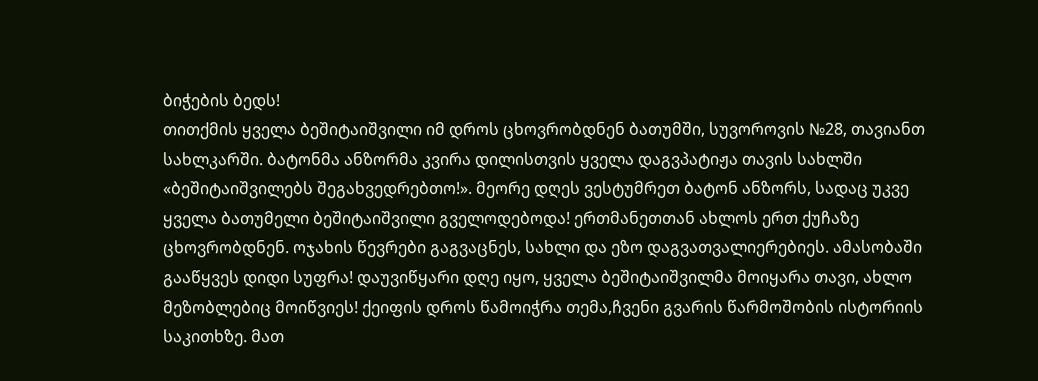ბიჭების ბედს!
თითქმის ყველა ბეშიტაიშვილი იმ დროს ცხოვრობდნენ ბათუმში, სუვოროვის №28, თავიანთ სახლკარში. ბატონმა ანზორმა კვირა დილისთვის ყველა დაგვპატიჟა თავის სახლში «ბეშიტაიშვილებს შეგახვედრებთო!». მეორე დღეს ვესტუმრეთ ბატონ ანზორს, სადაც უკვე ყველა ბათუმელი ბეშიტაიშვილი გველოდებოდა! ერთმანეთთან ახლოს ერთ ქუჩაზე ცხოვრობდნენ. ოჯახის წევრები გაგვაცნეს, სახლი და ეზო დაგვათვალიერებიეს. ამასობაში გააწყვეს დიდი სუფრა! დაუვიწყარი დღე იყო, ყველა ბეშიტაიშვილმა მოიყარა თავი, ახლო მეზობლებიც მოიწვიეს! ქეიფის დროს წამოიჭრა თემა,ჩვენი გვარის წარმოშობის ისტორიის საკითხზე. მათ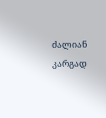ძალიან კარგად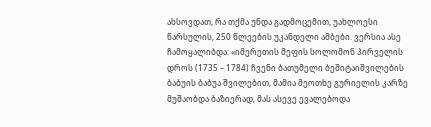ახსოვდათ, რა თქმა უნდა გადმოცემით, უახლოესი წარსულის, 250 წლეების უკანდელი ამბები. ვერსია ასე ჩამოყალიბდა: «იმერეთის მეფის სოლომონ პირველის დროს (1735 – 1784) ჩვენი ბათუმელი ბეშიტაიშვილების ბაბუის ბაბუა შვილებით, მამია მეოთხე გურიელის კარზე მუშაობდა ბაზიერად, მას ასევე ევალებოდა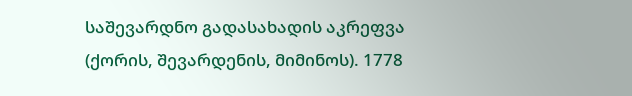საშევარდნო გადასახადის აკრეფვა (ქორის, შევარდენის, მიმინოს). 1778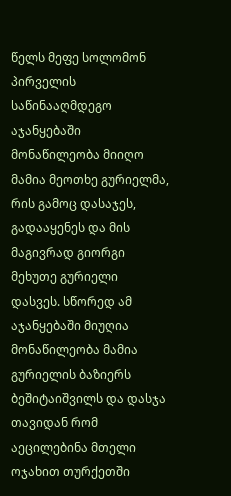წელს მეფე სოლომონ პირველის საწინააღმდეგო აჯანყებაში მონაწილეობა მიიღო მამია მეოთხე გურიელმა, რის გამოც დასაჯეს, გადააყენეს და მის მაგივრად გიორგი მეხუთე გურიელი დასვეს. სწორედ ამ აჯანყებაში მიუღია მონაწილეობა მამია გურიელის ბაზიერს ბეშიტაიშვილს და დასჯა თავიდან რომ აეცილებინა მთელი ოჯახით თურქეთში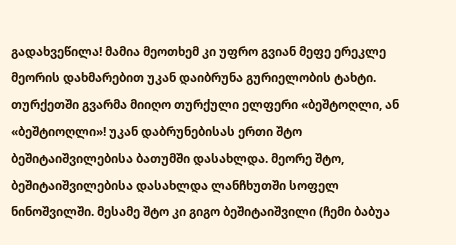გადახვეწილა! მამია მეოთხემ კი უფრო გვიან მეფე ერეკლე მეორის დახმარებით უკან დაიბრუნა გურიელობის ტახტი.
თურქეთში გვარმა მიიღო თურქული ელფერი «ბეშტოღლი, ან «ბეშტიოღლი»! უკან დაბრუნებისას ერთი შტო ბეშიტაიშვილებისა ბათუმში დასახლდა. მეორე შტო, ბეშიტაიშვილებისა დასახლდა ლანჩხუთში სოფელ ნინოშვილში. მესამე შტო კი გიგო ბეშიტაიშვილი (ჩემი ბაბუა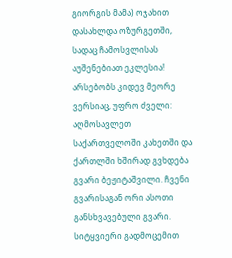გიორგის მამა) ოჯახით დასახლდა ოზურგეთში, სადაც ჩამოსვლისას აუშენებიათ ეკლესია!
არსებობს კიდევ მეორე ვერსიაც, უფრო ძველი: აღმოსავლეთ საქართველოში კახეთში და ქართლში ხშირად გვხდება გვარი ბეჟიტაშვილი. ჩვენი გვარისაგან ორი ასოთი განსხვავებული გვარი. სიტყვიერი გადმოცემით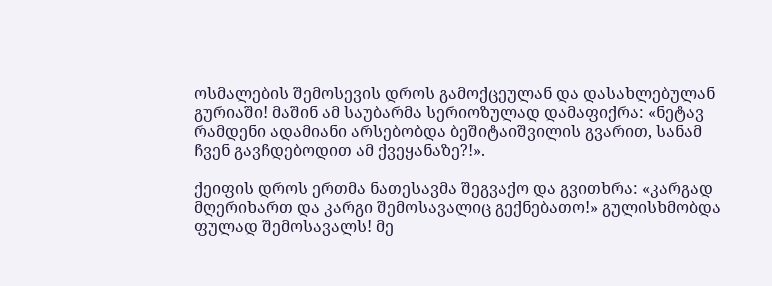ოსმალების შემოსევის დროს გამოქცეულან და დასახლებულან გურიაში! მაშინ ამ საუბარმა სერიოზულად დამაფიქრა: «ნეტავ რამდენი ადამიანი არსებობდა ბეშიტაიშვილის გვარით, სანამ ჩვენ გავჩდებოდით ამ ქვეყანაზე?!».

ქეიფის დროს ერთმა ნათესავმა შეგვაქო და გვითხრა: «კარგად მღერიხართ და კარგი შემოსავალიც გექნებათო!» გულისხმობდა ფულად შემოსავალს! მე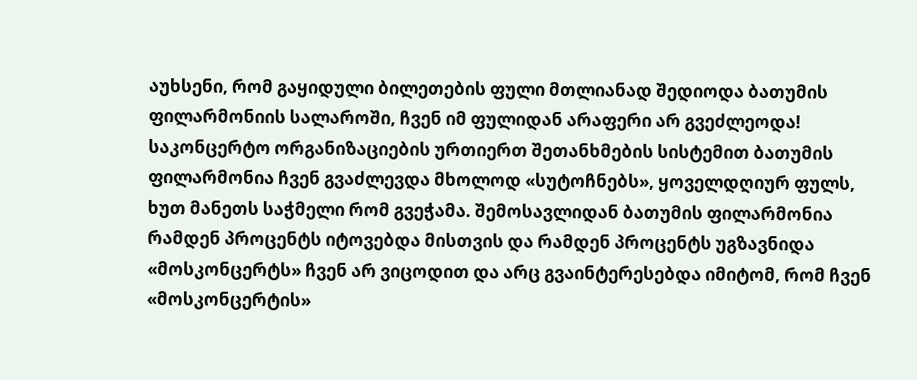აუხსენი, რომ გაყიდული ბილეთების ფული მთლიანად შედიოდა ბათუმის ფილარმონიის სალაროში, ჩვენ იმ ფულიდან არაფერი არ გვეძლეოდა! საკონცერტო ორგანიზაციების ურთიერთ შეთანხმების სისტემით ბათუმის ფილარმონია ჩვენ გვაძლევდა მხოლოდ «სუტოჩნებს», ყოველდღიურ ფულს, ხუთ მანეთს საჭმელი რომ გვეჭამა. შემოსავლიდან ბათუმის ფილარმონია რამდენ პროცენტს იტოვებდა მისთვის და რამდენ პროცენტს უგზავნიდა «მოსკონცერტს» ჩვენ არ ვიცოდით და არც გვაინტერესებდა იმიტომ, რომ ჩვენ «მოსკონცერტის»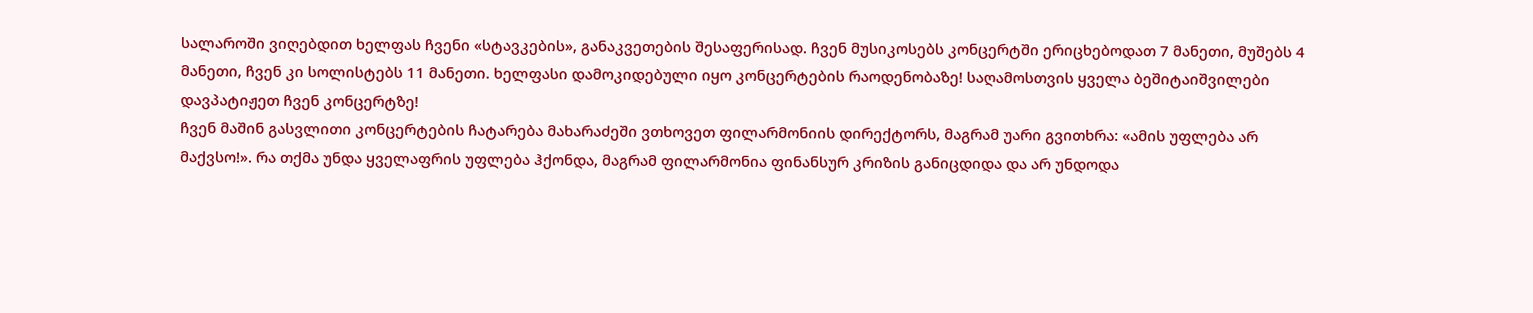სალაროში ვიღებდით ხელფას ჩვენი «სტავკების», განაკვეთების შესაფერისად. ჩვენ მუსიკოსებს კონცერტში ერიცხებოდათ 7 მანეთი, მუშებს 4 მანეთი, ჩვენ კი სოლისტებს 11 მანეთი. ხელფასი დამოკიდებული იყო კონცერტების რაოდენობაზე! საღამოსთვის ყველა ბეშიტაიშვილები დავპატიჟეთ ჩვენ კონცერტზე!
ჩვენ მაშინ გასვლითი კონცერტების ჩატარება მახარაძეში ვთხოვეთ ფილარმონიის დირექტორს, მაგრამ უარი გვითხრა: «ამის უფლება არ მაქვსო!». რა თქმა უნდა ყველაფრის უფლება ჰქონდა, მაგრამ ფილარმონია ფინანსურ კრიზის განიცდიდა და არ უნდოდა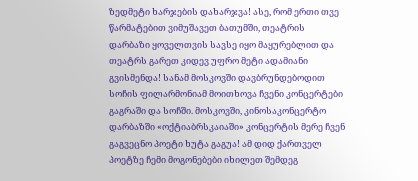ზედმეტი ხარჯების დახარჯვა! ასე, რომ ერთი თვე წარმატებით ვიმუშავეთ ბათუმში, თეატრის დარბაზი ყოველთვის სავსე იყო მაყურებლით და თეატრს გარეთ კიდევ უფრო მეტი ადამიანი გვისმენდა! სანამ მოსკოვში დავბრუნდებოდით სოჩის ფილარმონიამ მოითხოვა ჩვენი კონცერტები გაგრაში და სოჩში. მოსკოვში, კინოსაკონცერტო დარბაზში «ოქტიაბრსკაიაში» კონცერტის მერე ჩვენ გაგვეცნო პოეტი ხუტა გაგუა! ამ დიდ ქართველ პოეტზე ჩემი მოგონებები იხილეთ შემდეგ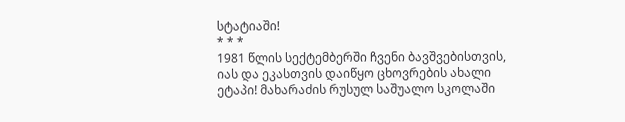სტატიაში!
* * *
1981 წლის სექტემბერში ჩვენი ბავშვებისთვის, იას და ეკასთვის დაიწყო ცხოვრების ახალი ეტაპი! მახარაძის რუსულ საშუალო სკოლაში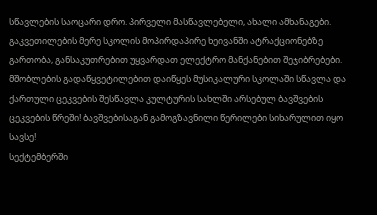სწავლების საოცარი დრო. პირველი მასწავლებელი, ახალი ამხანაგები. გაკვეთილების მერე სკოლის მოპირდაპირე ხეივანში ატრაქციონებზე გართობა, განსაკუთრებით უყვარდათ ელექტრო მანქანებით შეჯიბრებები. მშობლების გადაწყვეტილებით დაიწყეს მუსიკალური სკოლაში სწავლა და ქართული ცეკვების შესწავლა კულტურის სახლში არსებულ ბავშვების ცეკვების წრეში! ბავშვებისაგან გამოგზავნილი წერილები სიხარულით იყო სავსე!
სექტემბერში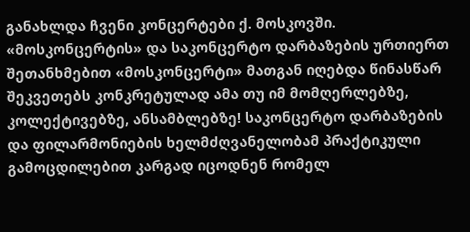განახლდა ჩვენი კონცერტები ქ. მოსკოვში. «მოსკონცერტის» და საკონცერტო დარბაზების ურთიერთ შეთანხმებით «მოსკონცერტი» მათგან იღებდა წინასწარ შეკვეთებს კონკრეტულად ამა თუ იმ მომღერლებზე, კოლექტივებზე, ანსამბლებზე! საკონცერტო დარბაზების და ფილარმონიების ხელმძღვანელობამ პრაქტიკული გამოცდილებით კარგად იცოდნენ რომელ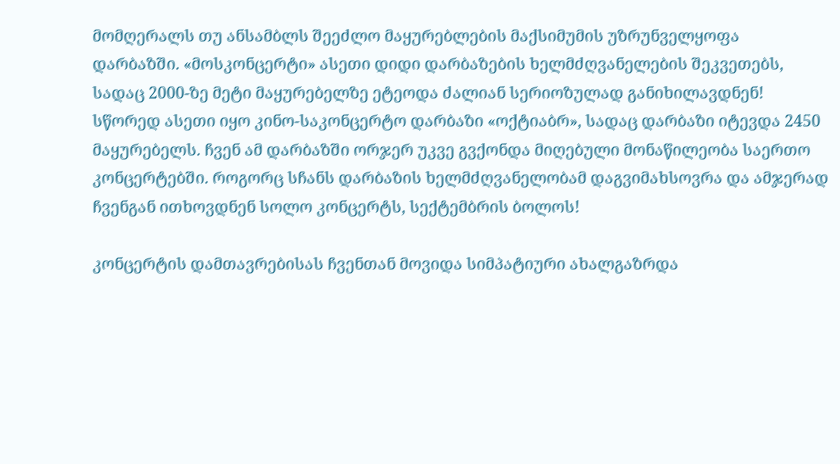მომღერალს თუ ანსამბლს შეეძლო მაყურებლების მაქსიმუმის უზრუნველყოფა დარბაზში. «მოსკონცერტი» ასეთი დიდი დარბაზების ხელმძღვანელების შეკვეთებს, სადაც 2000-ზე მეტი მაყურებელზე ეტეოდა ძალიან სერიოზულად განიხილავდნენ! სწორედ ასეთი იყო კინო-საკონცერტო დარბაზი «ოქტიაბრ», სადაც დარბაზი იტევდა 2450 მაყურებელს. ჩვენ ამ დარბაზში ორჯერ უკვე გვქონდა მიღებული მონაწილეობა საერთო კონცერტებში. როგორც სჩანს დარბაზის ხელმძღვანელობამ დაგვიმახსოვრა და ამჯერად ჩვენგან ითხოვდნენ სოლო კონცერტს, სექტემბრის ბოლოს!

კონცერტის დამთავრებისას ჩვენთან მოვიდა სიმპატიური ახალგაზრდა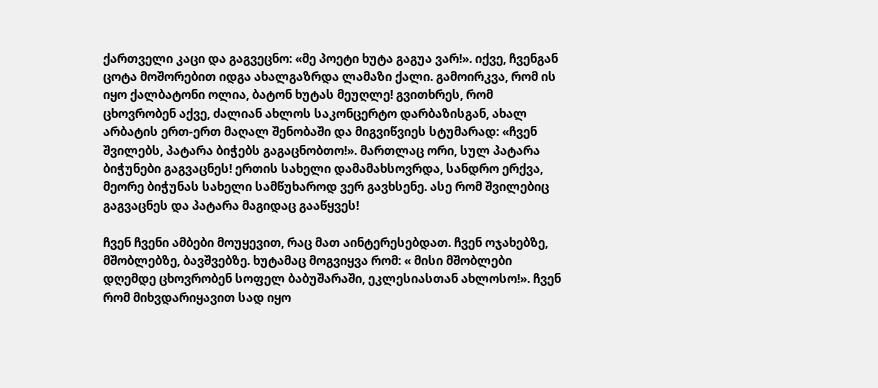ქართველი კაცი და გაგვეცნო: «მე პოეტი ხუტა გაგუა ვარ!». იქვე, ჩვენგან ცოტა მოშორებით იდგა ახალგაზრდა ლამაზი ქალი. გამოირკვა, რომ ის იყო ქალბატონი ოლია, ბატონ ხუტას მეუღლე! გვითხრეს, რომ ცხოვრობენ აქვე, ძალიან ახლოს საკონცერტო დარბაზისგან, ახალ არბატის ერთ-ერთ მაღალ შენობაში და მიგვიწვიეს სტუმარად: «ჩვენ შვილებს, პატარა ბიჭებს გაგაცნობთო!». მართლაც ორი, სულ პატარა ბიჭუნები გაგვაცნეს! ერთის სახელი დამამახსოვრდა, სანდრო ერქვა, მეორე ბიჭუნას სახელი სამწუხაროდ ვერ გავხსენე. ასე რომ შვილებიც გაგვაცნეს და პატარა მაგიდაც გააწყვეს!

ჩვენ ჩვენი ამბები მოუყევით, რაც მათ აინტერესებდათ. ჩვენ ოჯახებზე, მშობლებზე, ბავშვებზე. ხუტამაც მოგვიყვა რომ: « მისი მშობლები დღემდე ცხოვრობენ სოფელ ბაბუშარაში, ეკლესიასთან ახლოსო!». ჩვენ რომ მიხვდარიყავით სად იყო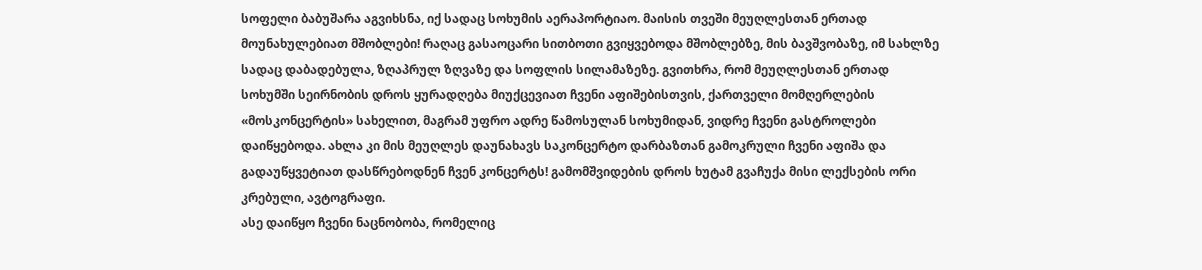სოფელი ბაბუშარა აგვიხსნა, იქ სადაც სოხუმის აერაპორტიაო. მაისის თვეში მეუღლესთან ერთად მოუნახულებიათ მშობლები! რაღაც გასაოცარი სითბოთი გვიყვებოდა მშობლებზე, მის ბავშვობაზე, იმ სახლზე სადაც დაბადებულა, ზღაპრულ ზღვაზე და სოფლის სილამაზეზე. გვითხრა, რომ მეუღლესთან ერთად სოხუმში სეირნობის დროს ყურადღება მიუქცევიათ ჩვენი აფიშებისთვის, ქართველი მომღერლების «მოსკონცერტის» სახელით, მაგრამ უფრო ადრე წამოსულან სოხუმიდან, ვიდრე ჩვენი გასტროლები დაიწყებოდა. ახლა კი მის მეუღლეს დაუნახავს საკონცერტო დარბაზთან გამოკრული ჩვენი აფიშა და გადაუწყვეტიათ დასწრებოდნენ ჩვენ კონცერტს! გამომშვიდების დროს ხუტამ გვაჩუქა მისი ლექსების ორი კრებული, ავტოგრაფი.
ასე დაიწყო ჩვენი ნაცნობობა, რომელიც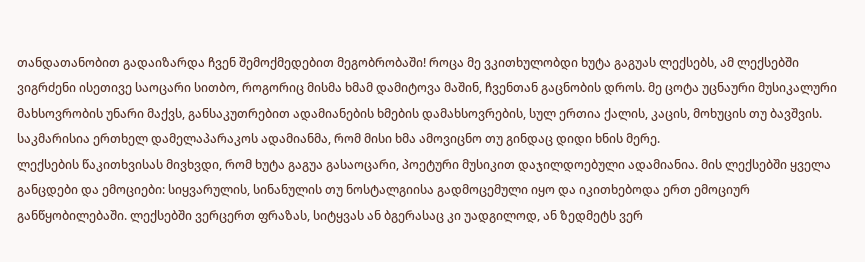თანდათანობით გადაიზარდა ჩვენ შემოქმედებით მეგობრობაში! როცა მე ვკითხულობდი ხუტა გაგუას ლექსებს, ამ ლექსებში ვიგრძენი ისეთივე საოცარი სითბო, როგორიც მისმა ხმამ დამიტოვა მაშინ, ჩვენთან გაცნობის დროს. მე ცოტა უცნაური მუსიკალური მახსოვრობის უნარი მაქვს, განსაკუთრებით ადამიანების ხმების დამახსოვრების, სულ ერთია ქალის, კაცის, მოხუცის თუ ბავშვის. საკმარისია ერთხელ დამელაპარაკოს ადამიანმა, რომ მისი ხმა ამოვიცნო თუ გინდაც დიდი ხნის მერე.
ლექსების წაკითხვისას მივხვდი, რომ ხუტა გაგუა გასაოცარი, პოეტური მუსიკით დაჯილდოებული ადამიანია. მის ლექსებში ყველა განცდები და ემოციები: სიყვარულის, სინანულის თუ ნოსტალგიისა გადმოცემული იყო და იკითხებოდა ერთ ემოციურ განწყობილებაში. ლექსებში ვერცერთ ფრაზას, სიტყვას ან ბგერასაც კი უადგილოდ, ან ზედმეტს ვერ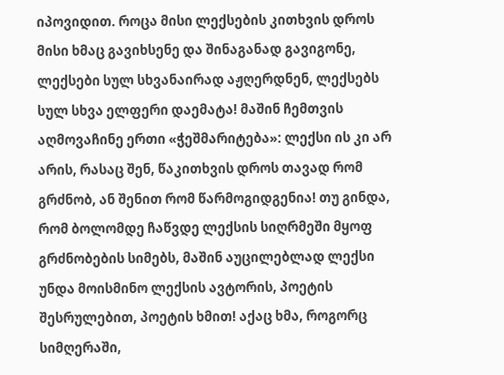იპოვიდით. როცა მისი ლექსების კითხვის დროს მისი ხმაც გავიხსენე და შინაგანად გავიგონე, ლექსები სულ სხვანაირად აჟღერდნენ, ლექსებს სულ სხვა ელფერი დაემატა! მაშინ ჩემთვის აღმოვაჩინე ერთი «ჭეშმარიტება»: ლექსი ის კი არ არის, რასაც შენ, წაკითხვის დროს თავად რომ გრძნობ, ან შენით რომ წარმოგიდგენია! თუ გინდა, რომ ბოლომდე ჩაწვდე ლექსის სიღრმეში მყოფ გრძნობების სიმებს, მაშინ აუცილებლად ლექსი უნდა მოისმინო ლექსის ავტორის, პოეტის შესრულებით, პოეტის ხმით! აქაც ხმა, როგორც სიმღერაში,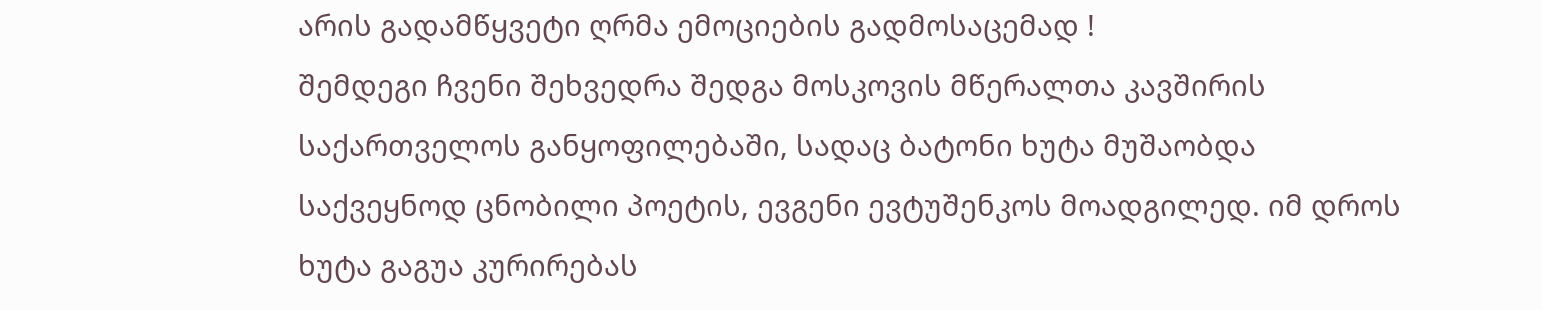არის გადამწყვეტი ღრმა ემოციების გადმოსაცემად !
შემდეგი ჩვენი შეხვედრა შედგა მოსკოვის მწერალთა კავშირის საქართველოს განყოფილებაში, სადაც ბატონი ხუტა მუშაობდა საქვეყნოდ ცნობილი პოეტის, ევგენი ევტუშენკოს მოადგილედ. იმ დროს ხუტა გაგუა კურირებას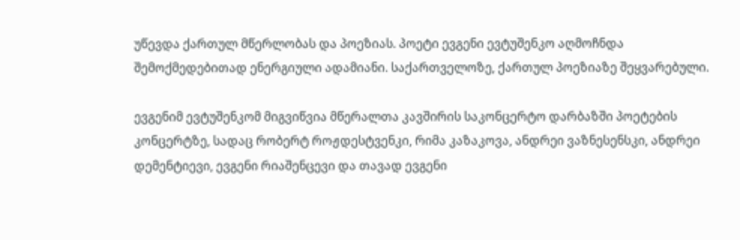უწევდა ქართულ მწერლობას და პოეზიას. პოეტი ევგენი ევტუშენკო აღმოჩნდა შემოქმედებითად ენერგიული ადამიანი. საქართველოზე, ქართულ პოეზიაზე შეყვარებული.

ევგენიმ ევტუშენკომ მიგვიწვია მწერალთა კავშირის საკონცერტო დარბაზში პოეტების კონცერტზე, სადაც რობერტ როჟდესტვენკი, რიმა კაზაკოვა, ანდრეი ვაზნესენსკი, ანდრეი დემენტიევი, ევგენი რიაშენცევი და თავად ევგენი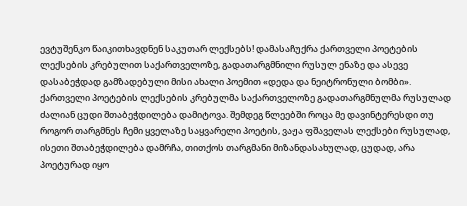ევტუშენკო წაიკითხავდნენ საკუთარ ლექსებს! დამასაჩუქრა ქართველი პოეტების ლექსების კრებულით საქართველოზე, გადათარგმნილი რუსულ ენაზე და ასევე დასაბეჭდად გამზადებული მისი ახალი პოემით «დედა და ნეიტრონული ბომბი».
ქართველი პოეტების ლექსების კრებულმა საქართველოზე გადათარგმნულმა რუსულად ძალიან ცუდი შთაბეჭდილება დამიტოვა. შემდეგ წლეებში როცა მე დავინტერესდი თუ როგორ თარგმნეს ჩემი ყველაზე საყვარელი პოეტის, ვაჟა ფშაველას ლექსები რუსულად, ისეთი შთაბეჭდილება დამრჩა, თითქოს თარგმანი მიზანდასახულად, ცუდად, არა პოეტურად იყო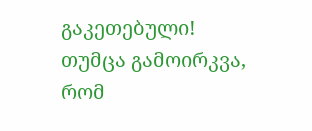გაკეთებული! თუმცა გამოირკვა, რომ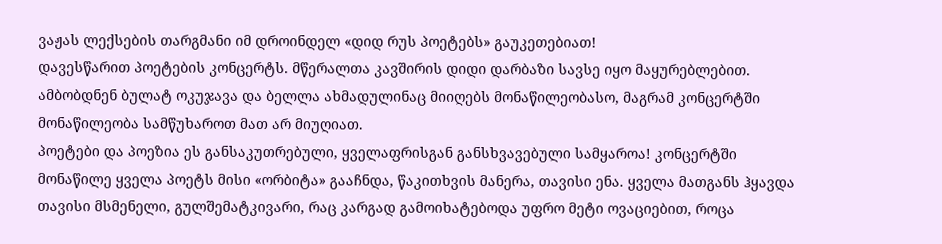ვაჟას ლექსების თარგმანი იმ დროინდელ «დიდ რუს პოეტებს» გაუკეთებიათ!
დავესწარით პოეტების კონცერტს. მწერალთა კავშირის დიდი დარბაზი სავსე იყო მაყურებლებით. ამბობდნენ ბულატ ოკუჯავა და ბელლა ახმადულინაც მიიღებს მონაწილეობასო, მაგრამ კონცერტში მონაწილეობა სამწუხაროთ მათ არ მიუღიათ.
პოეტები და პოეზია ეს განსაკუთრებული, ყველაფრისგან განსხვავებული სამყაროა! კონცერტში მონაწილე ყველა პოეტს მისი «ორბიტა» გააჩნდა, წაკითხვის მანერა, თავისი ენა. ყველა მათგანს ჰყავდა თავისი მსმენელი, გულშემატკივარი, რაც კარგად გამოიხატებოდა უფრო მეტი ოვაციებით, როცა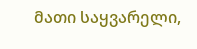მათი საყვარელი,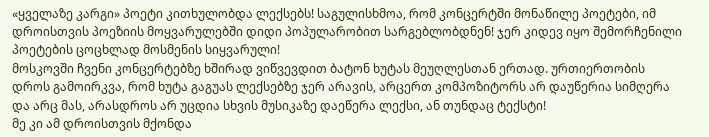«ყველაზე კარგი» პოეტი კითხულობდა ლექსებს! საგულისხმოა, რომ კონცერტში მონაწილე პოეტები, იმ დროისთვის პოეზიის მოყვარულებში დიდი პოპულარობით სარგებლობდნენ! ჯერ კიდევ იყო შემორჩენილი პოეტების ცოცხლად მოსმენის სიყვარული!
მოსკოვში ჩვენი კონცერტებზე ხშირად ვიწვევდით ბატონ ხუტას მეუღლესთან ერთად. ურთიერთობის დროს გამოირკვა, რომ ხუტა გაგუას ლექსებზე ჯერ არავის, არცერთ კომპოზიტორს არ დაუწერია სიმღერა და არც მას, არასდროს არ უცდია სხვის მუსიკაზე დაეწერა ლექსი, ან თუნდაც ტექსტი!
მე კი ამ დროისთვის მქონდა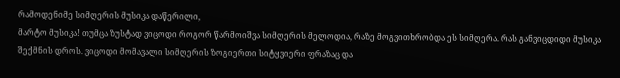რამოდენიმე სიმღერის მუსიკა დაწერილი,
მარტო მუსიკა! თუმცა ზუსტად ვიცოდი როგორ წარმოიშვა სიმღერის მელოდია, რაზე მოგვითხრობდა ეს სიმღერა. რას განვიცდიდი მუსიკა შექმნის დროს. ვიცოდი მომავალი სიმღერის ზოგიერთი სიტყვიერი ფრაზაც და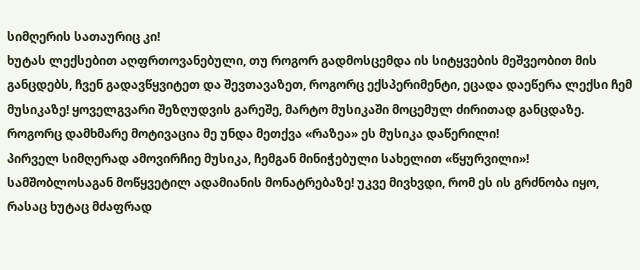სიმღერის სათაურიც კი!
ხუტას ლექსებით აღფრთოვანებული, თუ როგორ გადმოსცემდა ის სიტყვების მეშვეობით მის განცდებს, ჩვენ გადავწყვიტეთ და შევთავაზეთ, როგორც ექსპერიმენტი, ეცადა დაეწერა ლექსი ჩემ მუსიკაზე! ყოველგვარი შეზღუდვის გარეშე, მარტო მუსიკაში მოცემულ ძირითად განცდაზე. როგორც დამხმარე მოტივაცია მე უნდა მეთქვა «რაზეა» ეს მუსიკა დაწერილი!
პირველ სიმღერად ამოვირჩიე მუსიკა, ჩემგან მინიჭებული სახელით «წყურვილი»! სამშობლოსაგან მოწყვეტილ ადამიანის მონატრებაზე! უკვე მივხვდი, რომ ეს ის გრძნობა იყო, რასაც ხუტაც მძაფრად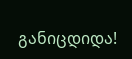განიცდიდა!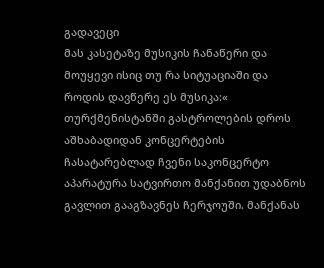გადავეცი
მას კასეტაზე მუსიკის ჩანაწერი და მოუყევი ისიც თუ რა სიტუაციაში და როდის დავწერე ეს მუსიკა:« თურქმენისტანში გასტროლების დროს აშხაბადიდან კონცერტების ჩასატარებლად ჩვენი საკონცერტო აპარატურა სატვირთო მანქანით უდაბნოს გავლით გააგზავნეს ჩერჯოუში. მანქანას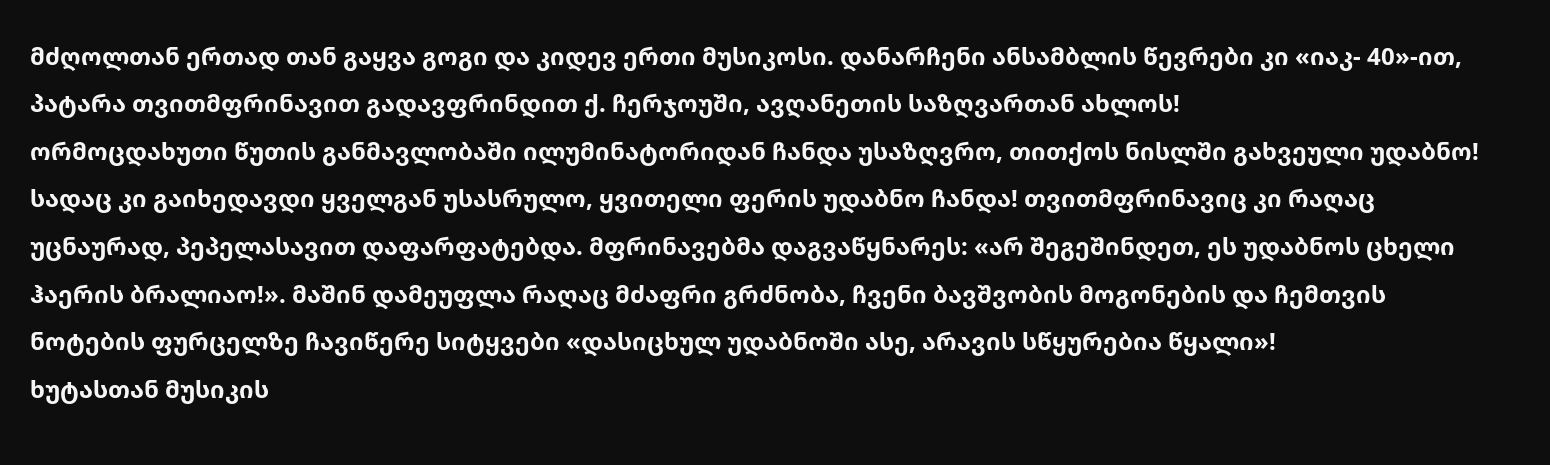მძღოლთან ერთად თან გაყვა გოგი და კიდევ ერთი მუსიკოსი. დანარჩენი ანსამბლის წევრები კი «იაკ- 40»-ით, პატარა თვითმფრინავით გადავფრინდით ქ. ჩერჯოუში, ავღანეთის საზღვართან ახლოს!
ორმოცდახუთი წუთის განმავლობაში ილუმინატორიდან ჩანდა უსაზღვრო, თითქოს ნისლში გახვეული უდაბნო! სადაც კი გაიხედავდი ყველგან უსასრულო, ყვითელი ფერის უდაბნო ჩანდა! თვითმფრინავიც კი რაღაც უცნაურად, პეპელასავით დაფარფატებდა. მფრინავებმა დაგვაწყნარეს: «არ შეგეშინდეთ, ეს უდაბნოს ცხელი ჰაერის ბრალიაო!». მაშინ დამეუფლა რაღაც მძაფრი გრძნობა, ჩვენი ბავშვობის მოგონების და ჩემთვის ნოტების ფურცელზე ჩავიწერე სიტყვები «დასიცხულ უდაბნოში ასე, არავის სწყურებია წყალი»!
ხუტასთან მუსიკის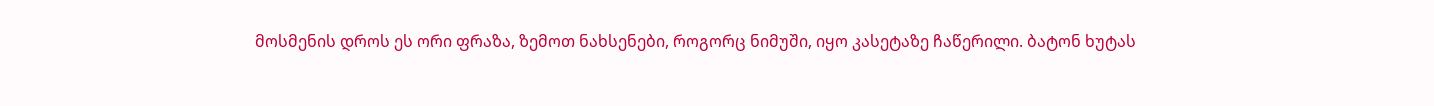მოსმენის დროს ეს ორი ფრაზა, ზემოთ ნახსენები, როგორც ნიმუში, იყო კასეტაზე ჩაწერილი. ბატონ ხუტას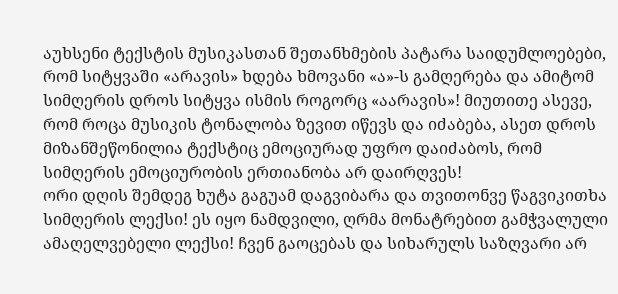აუხსენი ტექსტის მუსიკასთან შეთანხმების პატარა საიდუმლოებები, რომ სიტყვაში «არავის» ხდება ხმოვანი «ა»-ს გამღერება და ამიტომ სიმღერის დროს სიტყვა ისმის როგორც «აარავის»! მიუთითე ასევე, რომ როცა მუსიკის ტონალობა ზევით იწევს და იძაბება, ასეთ დროს მიზანშეწონილია ტექსტიც ემოციურად უფრო დაიძაბოს, რომ სიმღერის ემოციურობის ერთიანობა არ დაირღვეს!
ორი დღის შემდეგ ხუტა გაგუამ დაგვიბარა და თვითონვე წაგვიკითხა სიმღერის ლექსი! ეს იყო ნამდვილი, ღრმა მონატრებით გამჭვალული ამაღელვებელი ლექსი! ჩვენ გაოცებას და სიხარულს საზღვარი არ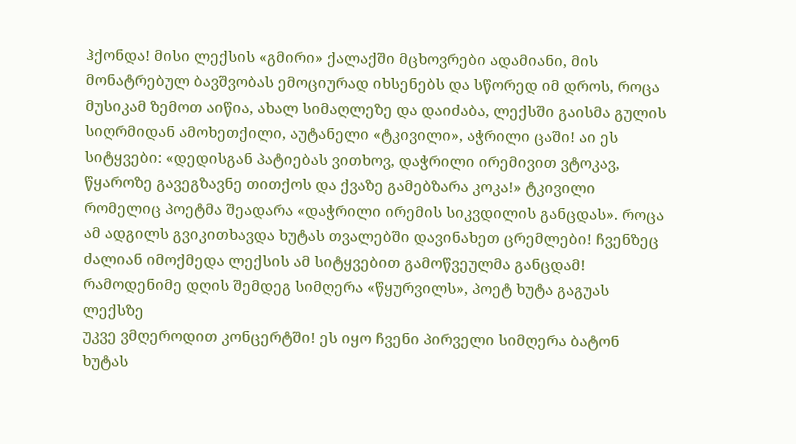ჰქონდა! მისი ლექსის «გმირი» ქალაქში მცხოვრები ადამიანი, მის მონატრებულ ბავშვობას ემოციურად იხსენებს და სწორედ იმ დროს, როცა მუსიკამ ზემოთ აიწია, ახალ სიმაღლეზე და დაიძაბა, ლექსში გაისმა გულის სიღრმიდან ამოხეთქილი, აუტანელი «ტკივილი», აჭრილი ცაში! აი ეს სიტყვები: «დედისგან პატიებას ვითხოვ, დაჭრილი ირემივით ვტოკავ, წყაროზე გავეგზავნე თითქოს და ქვაზე გამებზარა კოკა!» ტკივილი რომელიც პოეტმა შეადარა «დაჭრილი ირემის სიკვდილის განცდას». როცა ამ ადგილს გვიკითხავდა ხუტას თვალებში დავინახეთ ცრემლები! ჩვენზეც ძალიან იმოქმედა ლექსის ამ სიტყვებით გამოწვეულმა განცდამ!
რამოდენიმე დღის შემდეგ სიმღერა «წყურვილს», პოეტ ხუტა გაგუას ლექსზე
უკვე ვმღეროდით კონცერტში! ეს იყო ჩვენი პირველი სიმღერა ბატონ ხუტას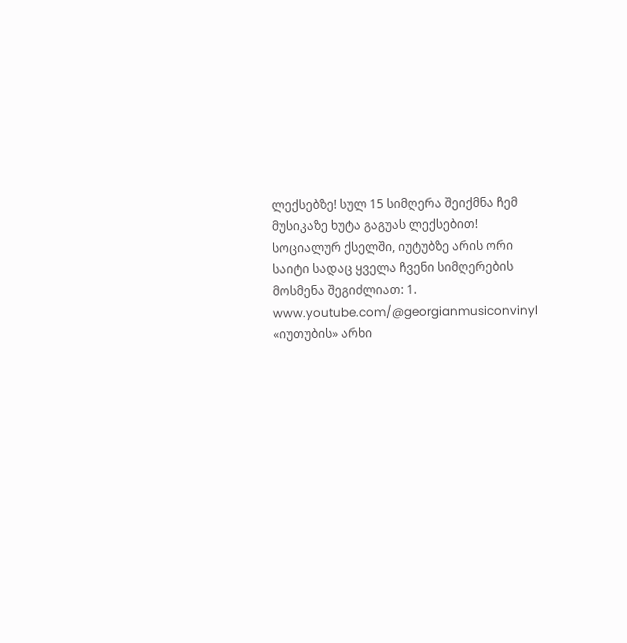ლექსებზე! სულ 15 სიმღერა შეიქმნა ჩემ მუსიკაზე ხუტა გაგუას ლექსებით! სოციალურ ქსელში, იუტუბზე არის ორი საიტი სადაც ყველა ჩვენი სიმღერების მოსმენა შეგიძლიათ: 1. www.youtube.com/@georgianmusiconvinyl «იუთუბის» არხი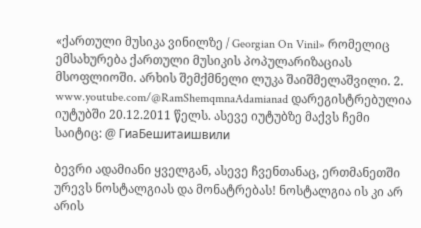«ქართული მუსიკა ვინილზე / Georgian On Vinil» რომელიც ემსახურება ქართული მუსიკის პოპულარიზაციას მსოფლიოში. არხის შემქმნელი ლუკა შაიშმელაშვილი. 2. www.youtube.com/@RamShemqmnaAdamianad დარეგისტრებულია იუტუბში 20.12.2011 წელს. ასევე იუტუბზე მაქვს ჩემი საიტიც: @ ГиаБешитаишвили

ბევრი ადამიანი ყველგან, ასევე ჩვენთანაც, ერთმანეთში ურევს ნოსტალგიას და მონატრებას! ნოსტალგია ის კი არ არის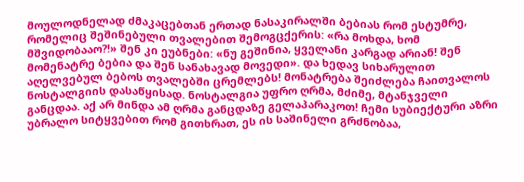მოულოდნელად ძმაკაცებთან ერთად ნასაკირალში ბებიას რომ ესტუმრე, რომელიც შეშინებული თვალებით შემოგცქერის: «რა მოხდა, ხომ მშვიდობააო?!» შენ კი ეუბნები: «ნუ გეშინია, ყველანი კარგად არიან! შენ მომენატრე ბებია და შენ სანახავად მოვედი». და ხედავ სიხარულით აღელვებულ ბებოს თვალებში ცრემლებს! მონატრება შეიძლება ჩაითვალოს ნოსტალგიის დასაწყისად. ნოსტალგია უფრო ღრმა, მძიმე, მტანჯველი განცდაა. აქ არ მინდა ამ ღრმა განცდაზე გელაპარაკოთ! ჩემი სუბიექტური აზრი უბრალო სიტყვებით რომ გითხრათ, ეს ის საშინელი გრძნობაა,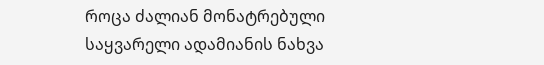როცა ძალიან მონატრებული საყვარელი ადამიანის ნახვა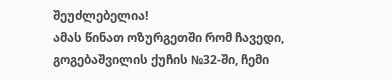შეუძლებელია!
ამას წინათ ოზურგეთში რომ ჩავედი, გოგებაშვილის ქუჩის №32-ში, ჩემი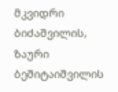მკვიდრი ბიძაშვილის, ზაური ბეშიტაიშვილის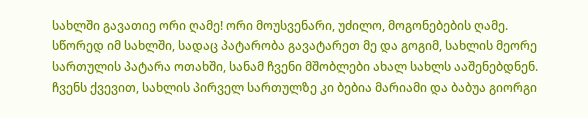სახლში გავათიე ორი ღამე! ორი მოუსვენარი, უძილო, მოგონებების ღამე. სწორედ იმ სახლში, სადაც პატარობა გავატარეთ მე და გოგიმ, სახლის მეორე სართულის პატარა ოთახში, სანამ ჩვენი მშობლები ახალ სახლს ააშენებდნენ. ჩვენს ქვევით, სახლის პირველ სართულზე კი ბებია მარიამი და ბაბუა გიორგი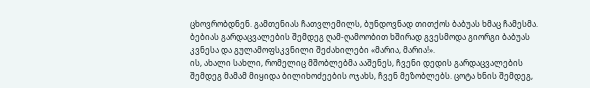ცხოვრობდნენ. გამთენიას ჩათვლემილს, ბუნდოვნად თითქოს ბაბუას ხმაც ჩამესმა. ბებიას გარდაცვალების შემდეგ ღამ-ღამოობით ხშირად გვესმოდა გიორგი ბაბუას კვნესა და გულამოფსკვნილი შეძახილები «მარია, მარია!».
ის, ახალი სახლი, რომელიც მშობლებმა ააშენეს, ჩვენი დედის გარდაცვალების შემდეგ მამამ მიყიდა ბილიხოძეების ოჯახს, ჩვენ მეზობლებს. ცოტა ხნის შემდეგ,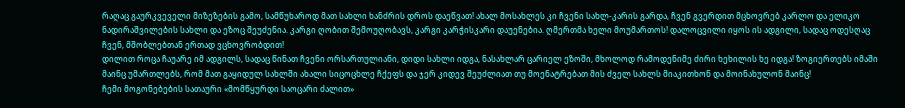რაღაც გაურკვეველი მიზეზების გამო, სამწუხაროდ მათ სახლი ხანძრის დროს დაეწვათ! ახალ მოსახლეს კი ჩვენი სახლ-კარის გარდა, ჩვენ გვერდით მცხოვრებ კარლო და ელიკო ნადირაშვილების სახლი და ეზოც შეუძენია. კარგი ღობით შემოუღობავს, კარგი კარჭისკარი დაუენებია. ღმერთმა ხელი მოუმართოს! დალოცვილი იყოს ის ადგილი, სადაც ოდესღაც ჩვენ, მშობლებთან ერთად ვცხოვრობდით!
დილით როცა ჩაუარე იმ ადგილს, სადაც წინათ ჩვენი ორსართულიანი, დიდი სახლი იდგა, ნასახლარ ცარიელ ეზოში, მხოლოდ რამოდენიმე ძირი ხეხილის ხე იდგა! ზოგიერთებს იმაში მაინც უმართლებს, რომ მათ გაყიდულ სახლში ახალი სიცოცხლე ჩქეფს და ჯერ კიდევ შეუძლიათ თუ მოენატრებათ მის ძველ სახლს მიაკითხონ და მოინახულონ მაინც!
ჩემი მოგონებების სათაური «მომწყურდი საოცარი ძალით»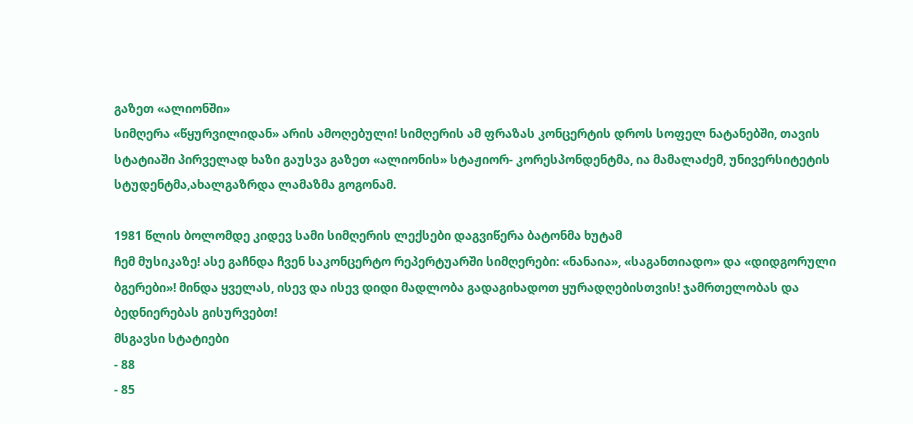გაზეთ «ალიონში»
სიმღერა «წყურვილიდან» არის ამოღებული! სიმღერის ამ ფრაზას კონცერტის დროს სოფელ ნატანებში, თავის სტატიაში პირველად ხაზი გაუსვა გაზეთ «ალიონის» სტაჟიორ- კორესპონდენტმა, ია მამალაძემ, უნივერსიტეტის სტუდენტმა,ახალგაზრდა ლამაზმა გოგონამ.

1981 წლის ბოლომდე კიდევ სამი სიმღერის ლექსები დაგვიწერა ბატონმა ხუტამ
ჩემ მუსიკაზე! ასე გაჩნდა ჩვენ საკონცერტო რეპერტუარში სიმღერები: «ნანაია», «საგანთიადო» და «დიდგორული ბგერები»! მინდა ყველას, ისევ და ისევ დიდი მადლობა გადაგიხადოთ ყურადღებისთვის! ჯამრთელობას და ბედნიერებას გისურვებთ!
მსგავსი სტატიები
- 88
- 85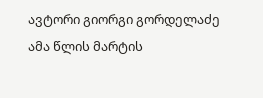ავტორი გიორგი გორდელაძე ამა წლის მარტის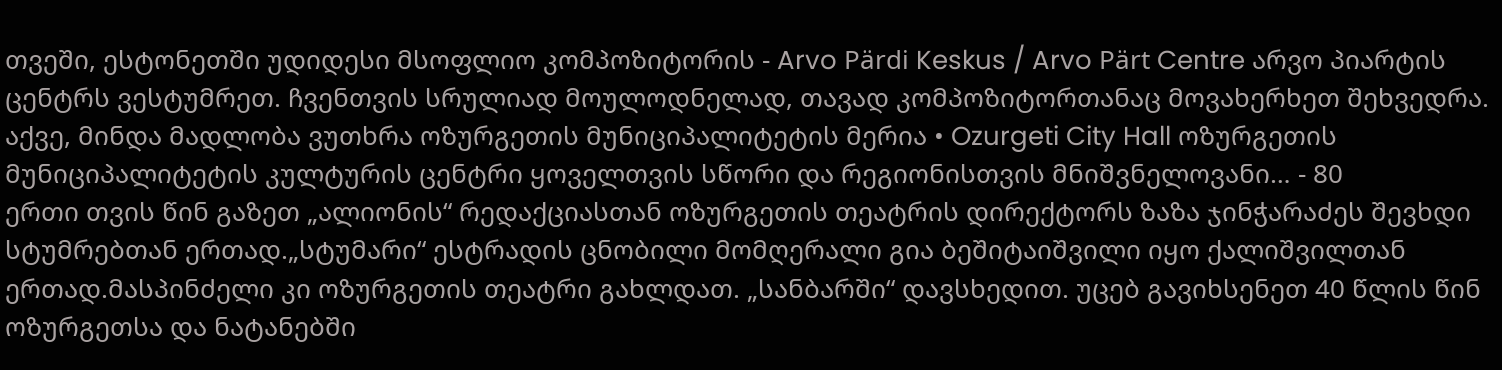თვეში, ესტონეთში უდიდესი მსოფლიო კომპოზიტორის - Arvo Pärdi Keskus / Arvo Pärt Centre არვო პიარტის ცენტრს ვესტუმრეთ. ჩვენთვის სრულიად მოულოდნელად, თავად კომპოზიტორთანაც მოვახერხეთ შეხვედრა. აქვე, მინდა მადლობა ვუთხრა ოზურგეთის მუნიციპალიტეტის მერია • Ozurgeti City Hall ოზურგეთის მუნიციპალიტეტის კულტურის ცენტრი ყოველთვის სწორი და რეგიონისთვის მნიშვნელოვანი… - 80
ერთი თვის წინ გაზეთ „ალიონის“ რედაქციასთან ოზურგეთის თეატრის დირექტორს ზაზა ჯინჭარაძეს შევხდი სტუმრებთან ერთად.„სტუმარი“ ესტრადის ცნობილი მომღერალი გია ბეშიტაიშვილი იყო ქალიშვილთან ერთად.მასპინძელი კი ოზურგეთის თეატრი გახლდათ. „სანბარში“ დავსხედით. უცებ გავიხსენეთ 40 წლის წინ ოზურგეთსა და ნატანებში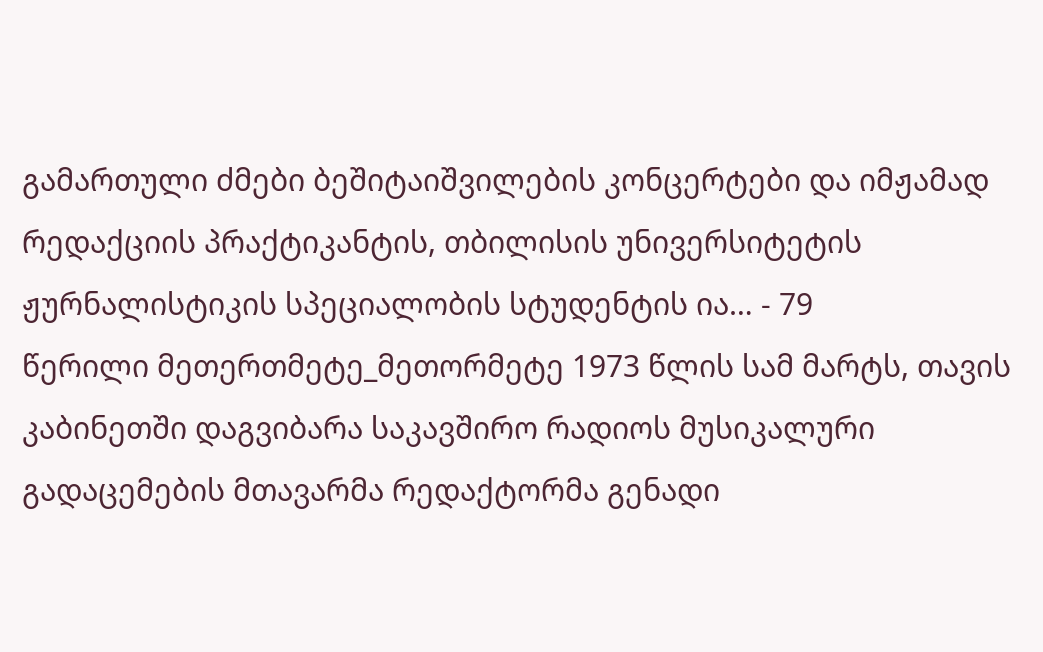გამართული ძმები ბეშიტაიშვილების კონცერტები და იმჟამად რედაქციის პრაქტიკანტის, თბილისის უნივერსიტეტის ჟურნალისტიკის სპეციალობის სტუდენტის ია… - 79
წერილი მეთერთმეტე_მეთორმეტე 1973 წლის სამ მარტს, თავის კაბინეთში დაგვიბარა საკავშირო რადიოს მუსიკალური გადაცემების მთავარმა რედაქტორმა გენადი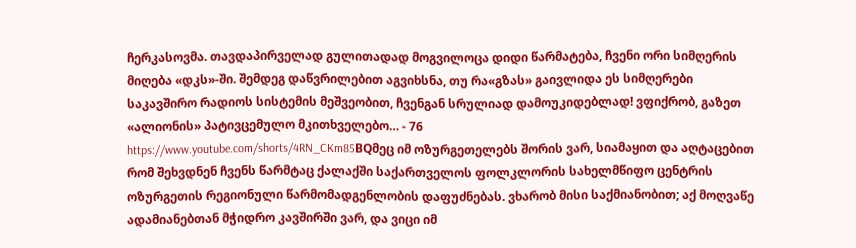ჩერკასოვმა. თავდაპირველად გულითადად მოგვილოცა დიდი წარმატება, ჩვენი ორი სიმღერის მიღება «დკს»-ში. შემდეგ დაწვრილებით აგვიხსნა, თუ რა«გზას» გაივლიდა ეს სიმღერები საკავშირო რადიოს სისტემის მეშვეობით, ჩვენგან სრულიად დამოუკიდებლად! ვფიქრობ, გაზეთ «ალიონის» პატივცემულო მკითხველებო… - 76
https://www.youtube.com/shorts/4RN_CKm85BQმეც იმ ოზურგეთელებს შორის ვარ, სიამაყით და აღტაცებით რომ შეხვდნენ ჩვენს წარმტაც ქალაქში საქართველოს ფოლკლორის სახელმწიფო ცენტრის ოზურგეთის რეგიონული წარმომადგენლობის დაფუძნებას. ვხარობ მისი საქმიანობით; აქ მოღვაწე ადამიანებთან მჭიდრო კავშირში ვარ, და ვიცი იმ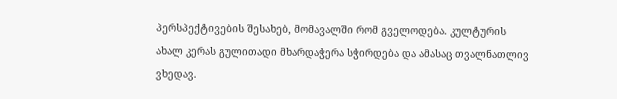პერსპექტივების შესახებ, მომავალში რომ გველოდება. კულტურის ახალ კერას გულითადი მხარდაჭერა სჭირდება და ამასაც თვალნათლივ ვხედავ.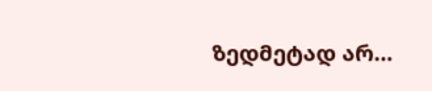ზედმეტად არ…